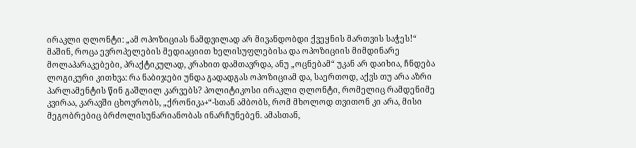ირაკლი ღლონტი: „ამ ოპოზიციას ნამდვილად არ მივანდობდი ქვეყნის მართვის საჭეს!“
მაშინ, როცა ევროპელების მედიაციით ხელისუფლებისა და ოპოზიციის მიმდინარე მოლაპარაკებები, პრაქტიკულად, კრახით დამთავრდა, ანუ „ოცნებამ“ უკან არ დაიხია, ჩნდება ლოგიკური კითხვა: რა ნაბიჯები უნდა გადადგას ოპოზიციამ და, საერთოდ, აქვს თუ არა აზრი პარლამენტის წინ გაშლილ კარვებს? პოლიტიკოსი ირაკლი ღლონტი, რომელიც რამდენიმე კვირაა, კარავში ცხოვრობს, „ქრონიკა+“-სთან ამბობს, რომ მხოლოდ თვითონ კი არა, მისი მეგობრებიც ბრძოლისუნარიანობას ინარჩუნებენ. ამასთან,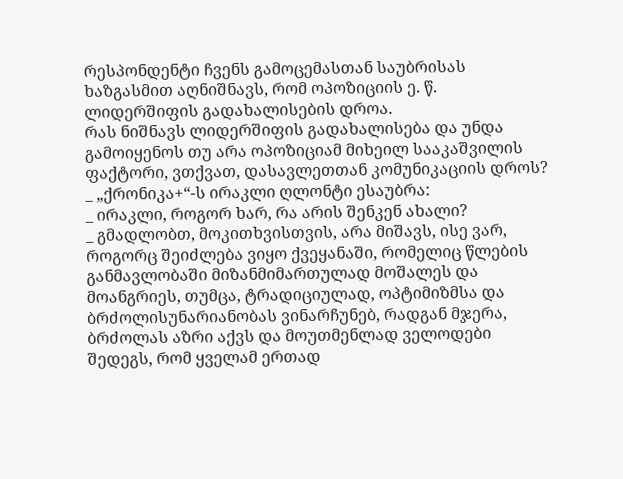რესპონდენტი ჩვენს გამოცემასთან საუბრისას ხაზგასმით აღნიშნავს, რომ ოპოზიციის ე. წ. ლიდერშიფის გადახალისების დროა.
რას ნიშნავს ლიდერშიფის გადახალისება და უნდა გამოიყენოს თუ არა ოპოზიციამ მიხეილ სააკაშვილის ფაქტორი, ვთქვათ, დასავლეთთან კომუნიკაციის დროს? _ „ქრონიკა+“-ს ირაკლი ღლონტი ესაუბრა:
_ ირაკლი, როგორ ხარ, რა არის შენკენ ახალი?
_ გმადლობთ, მოკითხვისთვის, არა მიშავს, ისე ვარ, როგორც შეიძლება ვიყო ქვეყანაში, რომელიც წლების განმავლობაში მიზანმიმართულად მოშალეს და მოანგრიეს, თუმცა, ტრადიციულად, ოპტიმიზმსა და ბრძოლისუნარიანობას ვინარჩუნებ, რადგან მჯერა, ბრძოლას აზრი აქვს და მოუთმენლად ველოდები შედეგს, რომ ყველამ ერთად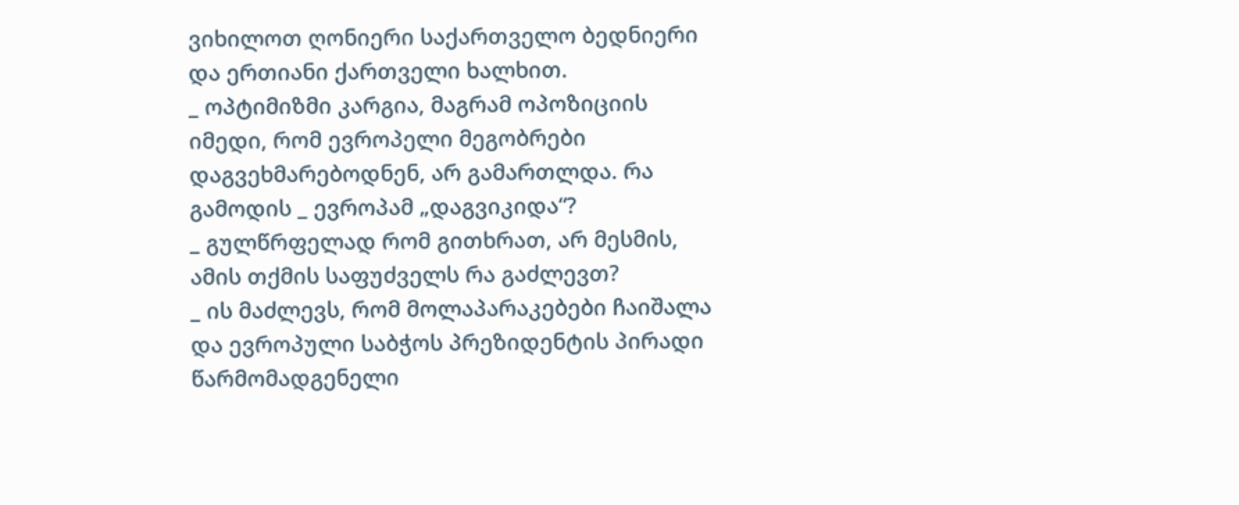ვიხილოთ ღონიერი საქართველო ბედნიერი და ერთიანი ქართველი ხალხით.
_ ოპტიმიზმი კარგია, მაგრამ ოპოზიციის იმედი, რომ ევროპელი მეგობრები დაგვეხმარებოდნენ, არ გამართლდა. რა გამოდის _ ევროპამ „დაგვიკიდა“?
_ გულწრფელად რომ გითხრათ, არ მესმის, ამის თქმის საფუძველს რა გაძლევთ?
_ ის მაძლევს, რომ მოლაპარაკებები ჩაიშალა და ევროპული საბჭოს პრეზიდენტის პირადი წარმომადგენელი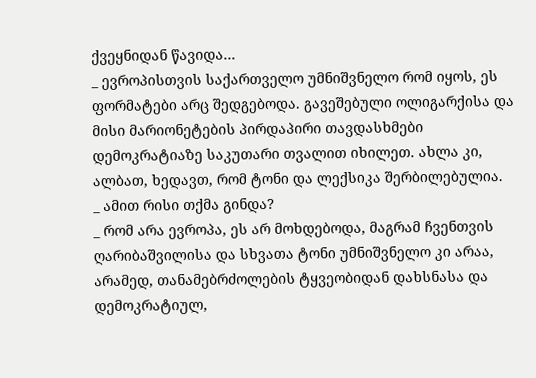ქვეყნიდან წავიდა…
_ ევროპისთვის საქართველო უმნიშვნელო რომ იყოს, ეს ფორმატები არც შედგებოდა. გავეშებული ოლიგარქისა და მისი მარიონეტების პირდაპირი თავდასხმები დემოკრატიაზე საკუთარი თვალით იხილეთ. ახლა კი, ალბათ, ხედავთ, რომ ტონი და ლექსიკა შერბილებულია.
_ ამით რისი თქმა გინდა?
_ რომ არა ევროპა, ეს არ მოხდებოდა, მაგრამ ჩვენთვის ღარიბაშვილისა და სხვათა ტონი უმნიშვნელო კი არაა, არამედ, თანამებრძოლების ტყვეობიდან დახსნასა და დემოკრატიულ,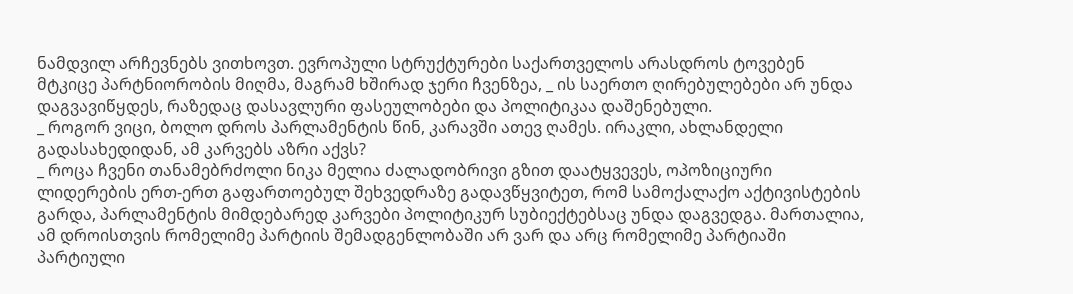ნამდვილ არჩევნებს ვითხოვთ. ევროპული სტრუქტურები საქართველოს არასდროს ტოვებენ მტკიცე პარტნიორობის მიღმა, მაგრამ ხშირად ჯერი ჩვენზეა, _ ის საერთო ღირებულებები არ უნდა დაგვავიწყდეს, რაზედაც დასავლური ფასეულობები და პოლიტიკაა დაშენებული.
_ როგორ ვიცი, ბოლო დროს პარლამენტის წინ, კარავში ათევ ღამეს. ირაკლი, ახლანდელი გადასახედიდან, ამ კარვებს აზრი აქვს?
_ როცა ჩვენი თანამებრძოლი ნიკა მელია ძალადობრივი გზით დაატყვევეს, ოპოზიციური ლიდერების ერთ-ერთ გაფართოებულ შეხვედრაზე გადავწყვიტეთ, რომ სამოქალაქო აქტივისტების გარდა, პარლამენტის მიმდებარედ კარვები პოლიტიკურ სუბიექტებსაც უნდა დაგვედგა. მართალია, ამ დროისთვის რომელიმე პარტიის შემადგენლობაში არ ვარ და არც რომელიმე პარტიაში პარტიული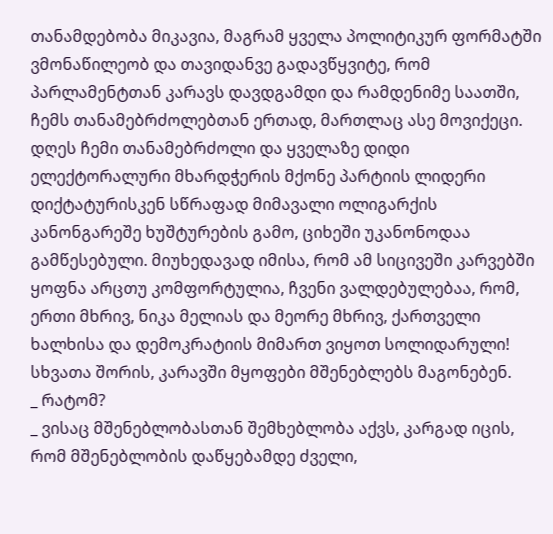თანამდებობა მიკავია, მაგრამ ყველა პოლიტიკურ ფორმატში ვმონაწილეობ და თავიდანვე გადავწყვიტე, რომ პარლამენტთან კარავს დავდგამდი და რამდენიმე საათში, ჩემს თანამებრძოლებთან ერთად, მართლაც ასე მოვიქეცი.
დღეს ჩემი თანამებრძოლი და ყველაზე დიდი ელექტორალური მხარდჭერის მქონე პარტიის ლიდერი დიქტატურისკენ სწრაფად მიმავალი ოლიგარქის კანონგარეშე ხუშტურების გამო, ციხეში უკანონოდაა გამწესებული. მიუხედავად იმისა, რომ ამ სიცივეში კარვებში ყოფნა არცთუ კომფორტულია, ჩვენი ვალდებულებაა, რომ, ერთი მხრივ, ნიკა მელიას და მეორე მხრივ, ქართველი ხალხისა და დემოკრატიის მიმართ ვიყოთ სოლიდარული! სხვათა შორის, კარავში მყოფები მშენებლებს მაგონებენ.
_ რატომ?
_ ვისაც მშენებლობასთან შემხებლობა აქვს, კარგად იცის, რომ მშენებლობის დაწყებამდე ძველი,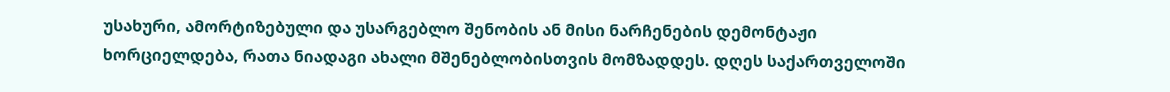უსახური, ამორტიზებული და უსარგებლო შენობის ან მისი ნარჩენების დემონტაჟი ხორციელდება, რათა ნიადაგი ახალი მშენებლობისთვის მომზადდეს. დღეს საქართველოში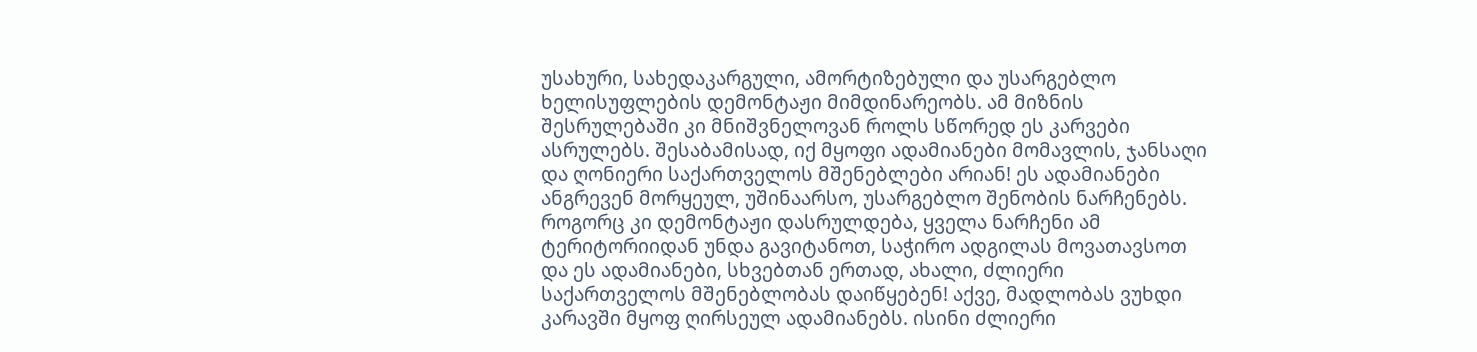უსახური, სახედაკარგული, ამორტიზებული და უსარგებლო ხელისუფლების დემონტაჟი მიმდინარეობს. ამ მიზნის შესრულებაში კი მნიშვნელოვან როლს სწორედ ეს კარვები ასრულებს. შესაბამისად, იქ მყოფი ადამიანები მომავლის, ჯანსაღი და ღონიერი საქართველოს მშენებლები არიან! ეს ადამიანები ანგრევენ მორყეულ, უშინაარსო, უსარგებლო შენობის ნარჩენებს. როგორც კი დემონტაჟი დასრულდება, ყველა ნარჩენი ამ ტერიტორიიდან უნდა გავიტანოთ, საჭირო ადგილას მოვათავსოთ და ეს ადამიანები, სხვებთან ერთად, ახალი, ძლიერი საქართველოს მშენებლობას დაიწყებენ! აქვე, მადლობას ვუხდი კარავში მყოფ ღირსეულ ადამიანებს. ისინი ძლიერი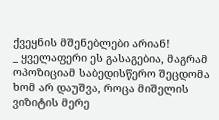ქვეყნის მშენებლები არიან!
_ ყველაფერი ეს გასაგებია, მაგრამ ოპოზიციამ საბედისწერო შეცდომა ხომ არ დაუშვა, როცა მიშელის ვიზიტის მერე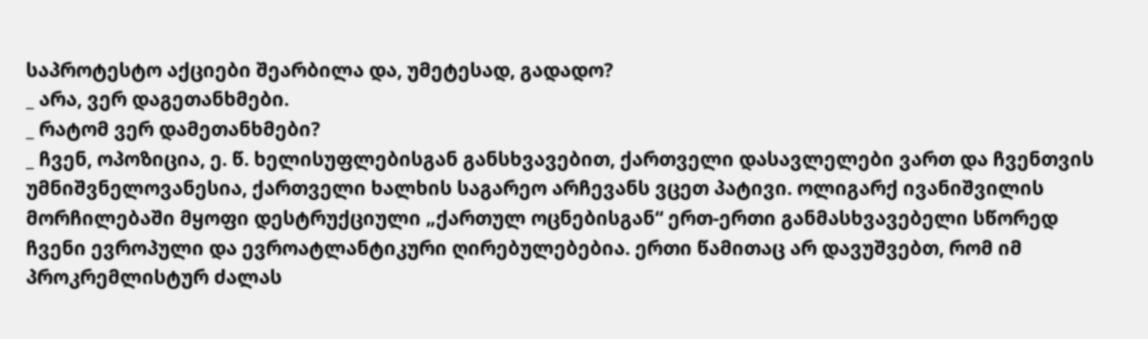საპროტესტო აქციები შეარბილა და, უმეტესად, გადადო?
_ არა, ვერ დაგეთანხმები.
_ რატომ ვერ დამეთანხმები?
_ ჩვენ, ოპოზიცია, ე. წ. ხელისუფლებისგან განსხვავებით, ქართველი დასავლელები ვართ და ჩვენთვის უმნიშვნელოვანესია, ქართველი ხალხის საგარეო არჩევანს ვცეთ პატივი. ოლიგარქ ივანიშვილის მორჩილებაში მყოფი დესტრუქციული „ქართულ ოცნებისგან“ ერთ-ერთი განმასხვავებელი სწორედ ჩვენი ევროპული და ევროატლანტიკური ღირებულებებია. ერთი წამითაც არ დავუშვებთ, რომ იმ პროკრემლისტურ ძალას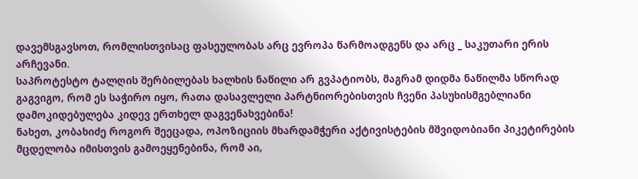დავემსგავსოთ, რომლისთვისაც ფასეულობას არც ევროპა წარმოადგენს და არც _ საკუთარი ერის არჩევანი.
საპროტესტო ტალღის შერბილებას ხალხის ნაწილი არ გვპატიობს, მაგრამ დიდმა ნაწილმა სწორად გაგვიგო, რომ ეს საჭირო იყო, რათა დასავლელი პარტნიორებისთვის ჩვენი პასუხისმგებლიანი დამოკიდებულება კიდევ ერთხელ დაგვენახვებინა!
ნახეთ, კობახიძე როგორ შეეცადა, ოპოზიციის მხარდამჭერი აქტივისტების მშვიდობიანი პიკეტირების მცდელობა იმისთვის გამოეყენებინა, რომ აი,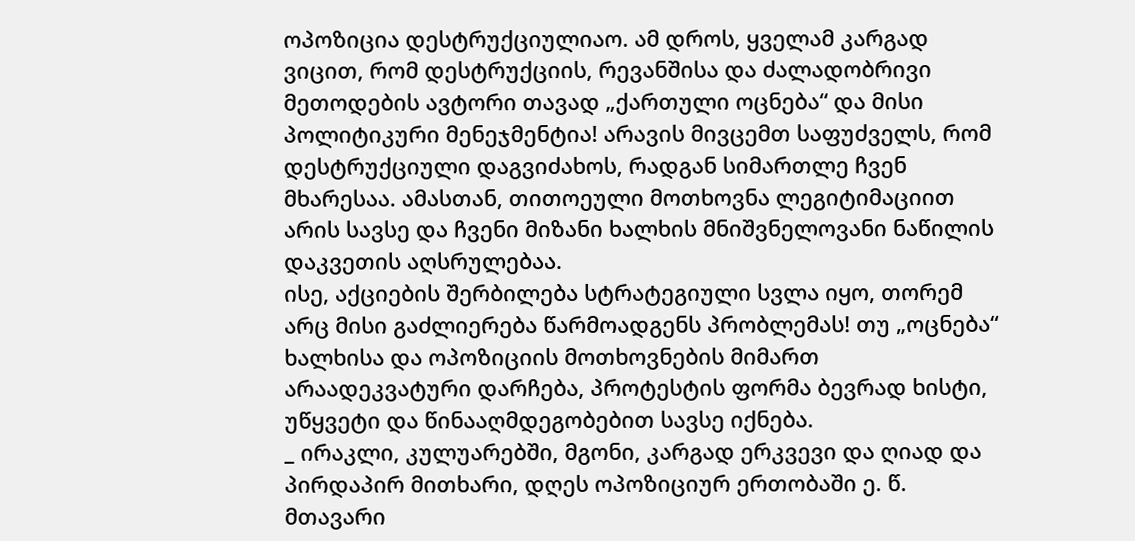ოპოზიცია დესტრუქციულიაო. ამ დროს, ყველამ კარგად ვიცით, რომ დესტრუქციის, რევანშისა და ძალადობრივი მეთოდების ავტორი თავად „ქართული ოცნება“ და მისი პოლიტიკური მენეჯმენტია! არავის მივცემთ საფუძველს, რომ დესტრუქციული დაგვიძახოს, რადგან სიმართლე ჩვენ მხარესაა. ამასთან, თითოეული მოთხოვნა ლეგიტიმაციით არის სავსე და ჩვენი მიზანი ხალხის მნიშვნელოვანი ნაწილის დაკვეთის აღსრულებაა.
ისე, აქციების შერბილება სტრატეგიული სვლა იყო, თორემ არც მისი გაძლიერება წარმოადგენს პრობლემას! თუ „ოცნება“ ხალხისა და ოპოზიციის მოთხოვნების მიმართ არაადეკვატური დარჩება, პროტესტის ფორმა ბევრად ხისტი, უწყვეტი და წინააღმდეგობებით სავსე იქნება.
_ ირაკლი, კულუარებში, მგონი, კარგად ერკვევი და ღიად და პირდაპირ მითხარი, დღეს ოპოზიციურ ერთობაში ე. წ. მთავარი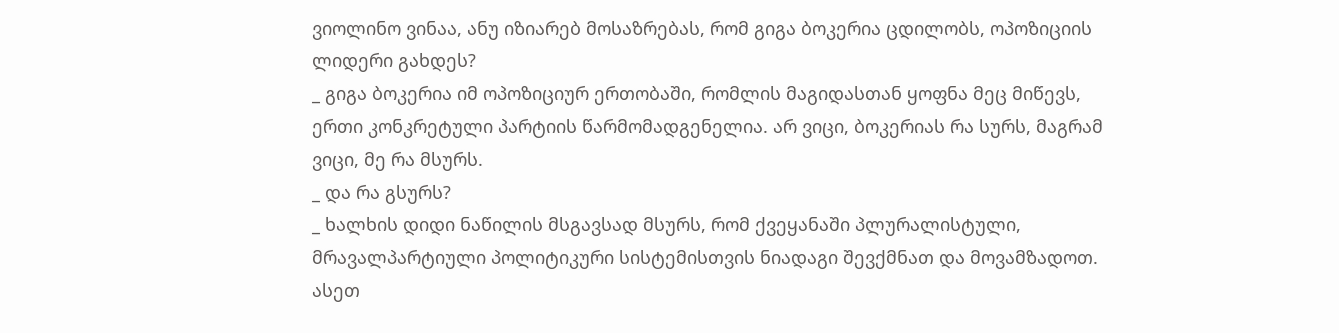ვიოლინო ვინაა, ანუ იზიარებ მოსაზრებას, რომ გიგა ბოკერია ცდილობს, ოპოზიციის ლიდერი გახდეს?
_ გიგა ბოკერია იმ ოპოზიციურ ერთობაში, რომლის მაგიდასთან ყოფნა მეც მიწევს, ერთი კონკრეტული პარტიის წარმომადგენელია. არ ვიცი, ბოკერიას რა სურს, მაგრამ ვიცი, მე რა მსურს.
_ და რა გსურს?
_ ხალხის დიდი ნაწილის მსგავსად მსურს, რომ ქვეყანაში პლურალისტული, მრავალპარტიული პოლიტიკური სისტემისთვის ნიადაგი შევქმნათ და მოვამზადოთ. ასეთ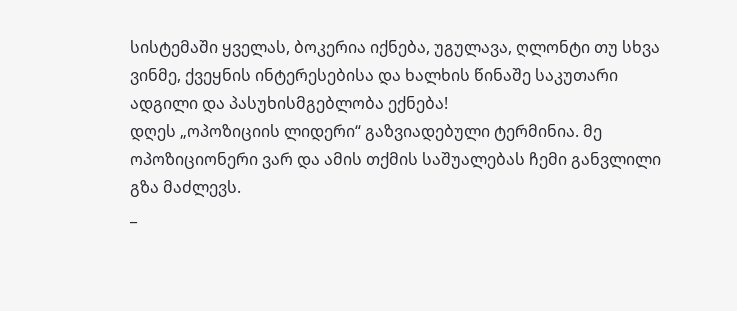სისტემაში ყველას, ბოკერია იქნება, უგულავა, ღლონტი თუ სხვა ვინმე, ქვეყნის ინტერესებისა და ხალხის წინაშე საკუთარი ადგილი და პასუხისმგებლობა ექნება!
დღეს „ოპოზიციის ლიდერი“ გაზვიადებული ტერმინია. მე ოპოზიციონერი ვარ და ამის თქმის საშუალებას ჩემი განვლილი გზა მაძლევს.
_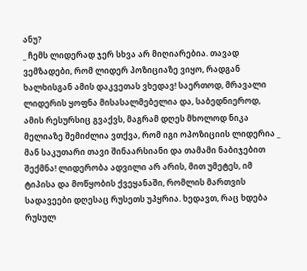ანუ?
_ ჩემს ლიდერად ჯერ სხვა არ მიღიარებია. თავად ვემზადები, რომ ლიდერ პოზიციაზე ვიყო, რადგან ხალხისგან ამის დაკვეთას ვხედავ! საერთოდ, მრავალი ლიდერის ყოფნა მისასალმებელია და, საბედნიეროდ, ამის რესურსიც გვაქვს, მაგრამ დღეს მხოლოდ ნიკა მელიაზე შემიძლია ვთქვა, რომ იგი ოპოზიციის ლიდერია _ მან საკუთარი თავი შინაარსიანი და თამამი ნაბიჯებით შექმნა! ლიდერობა ადვილი არ არის, მით უმეტეს, იმ ტიპისა და მოწყობის ქვეყანაში, რომლის მართვის სადავეები დღესაც რუსეთს უპყრია. ხედავთ, რაც ხდება რუსულ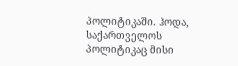პოლიტიკაში. ჰოდა, საქართველოს პოლიტიკაც მისი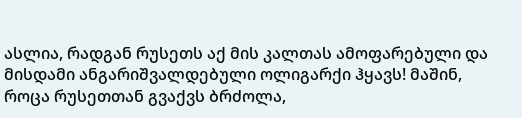ასლია, რადგან რუსეთს აქ მის კალთას ამოფარებული და მისდამი ანგარიშვალდებული ოლიგარქი ჰყავს! მაშინ, როცა რუსეთთან გვაქვს ბრძოლა,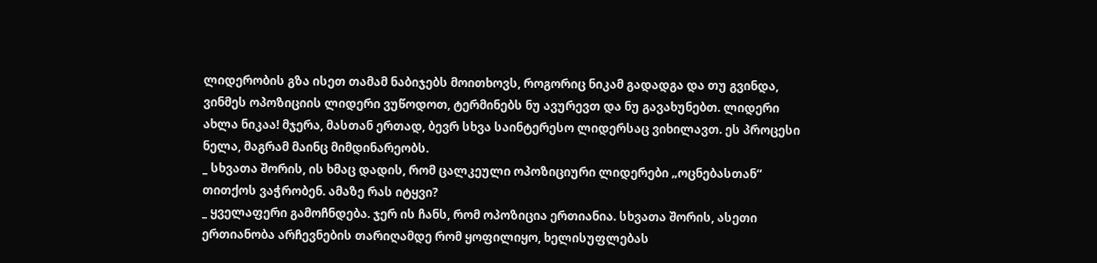ლიდერობის გზა ისეთ თამამ ნაბიჯებს მოითხოვს, როგორიც ნიკამ გადადგა და თუ გვინდა, ვინმეს ოპოზიციის ლიდერი ვუწოდოთ, ტერმინებს ნუ ავურევთ და ნუ გავახუნებთ. ლიდერი ახლა ნიკაა! მჯერა, მასთან ერთად, ბევრ სხვა საინტერესო ლიდერსაც ვიხილავთ. ეს პროცესი ნელა, მაგრამ მაინც მიმდინარეობს.
_ სხვათა შორის, ის ხმაც დადის, რომ ცალკეული ოპოზიციური ლიდერები „ოცნებასთან“ თითქოს ვაჭრობენ. ამაზე რას იტყვი?
_ ყველაფერი გამოჩნდება. ჯერ ის ჩანს, რომ ოპოზიცია ერთიანია. სხვათა შორის, ასეთი ერთიანობა არჩევნების თარიღამდე რომ ყოფილიყო, ხელისუფლებას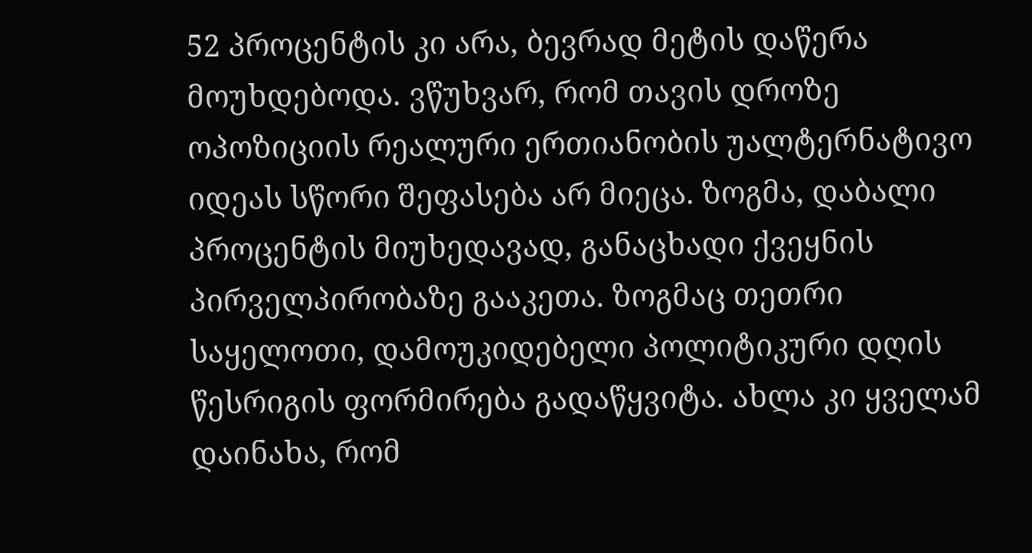52 პროცენტის კი არა, ბევრად მეტის დაწერა მოუხდებოდა. ვწუხვარ, რომ თავის დროზე ოპოზიციის რეალური ერთიანობის უალტერნატივო იდეას სწორი შეფასება არ მიეცა. ზოგმა, დაბალი პროცენტის მიუხედავად, განაცხადი ქვეყნის პირველპირობაზე გააკეთა. ზოგმაც თეთრი საყელოთი, დამოუკიდებელი პოლიტიკური დღის წესრიგის ფორმირება გადაწყვიტა. ახლა კი ყველამ დაინახა, რომ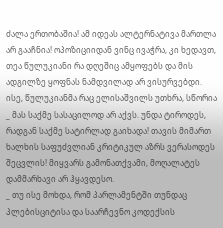ძალა ერთობაშია! ამ იდეას ალტერნატივა მართლა არ გააჩნია! ოპოზიციიდან ვინც ივაჭრა, კი ხედავთ, თეა წულუკიანი რა დღეშიც ამყოფებს და მის ადგილზე ყოფნას ნამდვილად არ ვისურვებდი. ისე, წულუკიანმა რაც ელისაშვილს უთხრა, სწორია _ მას საქმე სასაცილოდ არ აქვს. უნდა ტიროდეს, რადგან საქმე სატირლად გაიხადა! თავის მიმართ ხალხის საფუძვლიან კრიტიკულ აზრს ვერასოდეს შეცვლის! მიყვარს გამონათქვამი, მოღალატეს დამმარხავი არ ჰყავდესო.
_ თუ ისე მოხდა, რომ პარლამენტში თუნდაც პლებისციტისა და საარჩევნო კოდექსის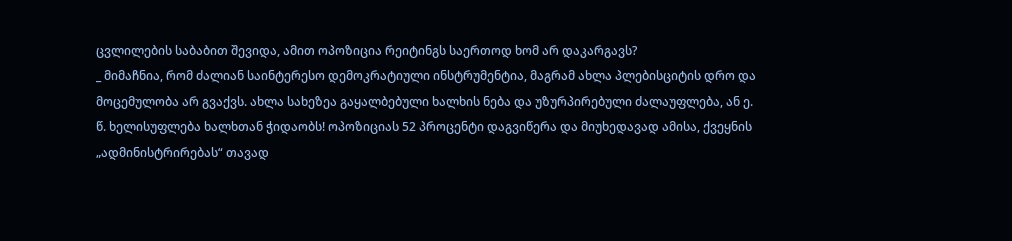ცვლილების საბაბით შევიდა, ამით ოპოზიცია რეიტინგს საერთოდ ხომ არ დაკარგავს?
_ მიმაჩნია, რომ ძალიან საინტერესო დემოკრატიული ინსტრუმენტია, მაგრამ ახლა პლებისციტის დრო და მოცემულობა არ გვაქვს. ახლა სახეზეა გაყალბებული ხალხის ნება და უზურპირებული ძალაუფლება, ან ე. წ. ხელისუფლება ხალხთან ჭიდაობს! ოპოზიციას 52 პროცენტი დაგვიწერა და მიუხედავად ამისა, ქვეყნის „ადმინისტრირებას“ თავად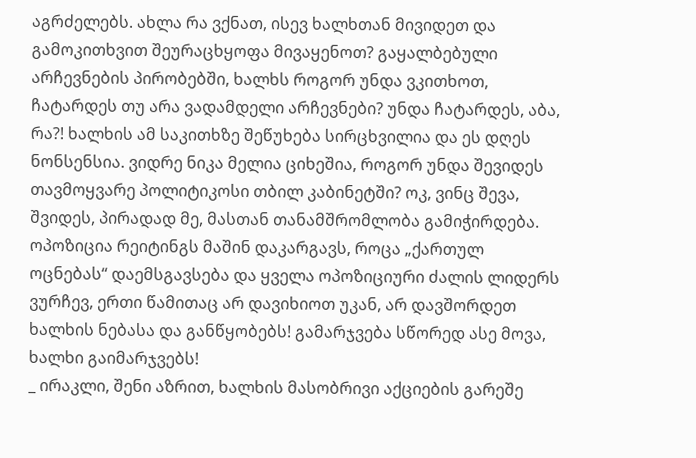აგრძელებს. ახლა რა ვქნათ, ისევ ხალხთან მივიდეთ და გამოკითხვით შეურაცხყოფა მივაყენოთ? გაყალბებული არჩევნების პირობებში, ხალხს როგორ უნდა ვკითხოთ, ჩატარდეს თუ არა ვადამდელი არჩევნები? უნდა ჩატარდეს, აბა, რა?! ხალხის ამ საკითხზე შეწუხება სირცხვილია და ეს დღეს ნონსენსია. ვიდრე ნიკა მელია ციხეშია, როგორ უნდა შევიდეს თავმოყვარე პოლიტიკოსი თბილ კაბინეტში? ოკ, ვინც შევა, შვიდეს, პირადად მე, მასთან თანამშრომლობა გამიჭირდება.
ოპოზიცია რეიტინგს მაშინ დაკარგავს, როცა „ქართულ ოცნებას“ დაემსგავსება და ყველა ოპოზიციური ძალის ლიდერს ვურჩევ, ერთი წამითაც არ დავიხიოთ უკან, არ დავშორდეთ ხალხის ნებასა და განწყობებს! გამარჯვება სწორედ ასე მოვა, ხალხი გაიმარჯვებს!
_ ირაკლი, შენი აზრით, ხალხის მასობრივი აქციების გარეშე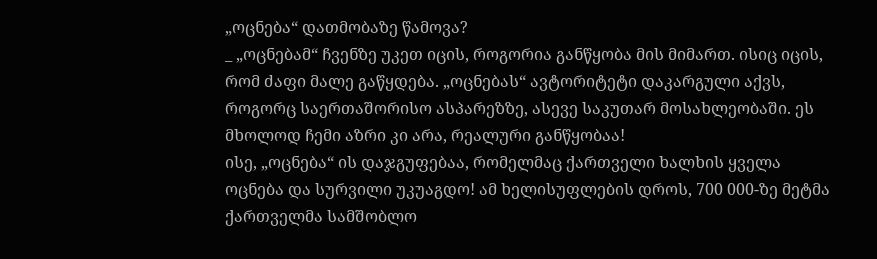„ოცნება“ დათმობაზე წამოვა?
_ „ოცნებამ“ ჩვენზე უკეთ იცის, როგორია განწყობა მის მიმართ. ისიც იცის, რომ ძაფი მალე გაწყდება. „ოცნებას“ ავტორიტეტი დაკარგული აქვს, როგორც საერთაშორისო ასპარეზზე, ასევე საკუთარ მოსახლეობაში. ეს მხოლოდ ჩემი აზრი კი არა, რეალური განწყობაა!
ისე, „ოცნება“ ის დაჯგუფებაა, რომელმაც ქართველი ხალხის ყველა ოცნება და სურვილი უკუაგდო! ამ ხელისუფლების დროს, 700 000-ზე მეტმა ქართველმა სამშობლო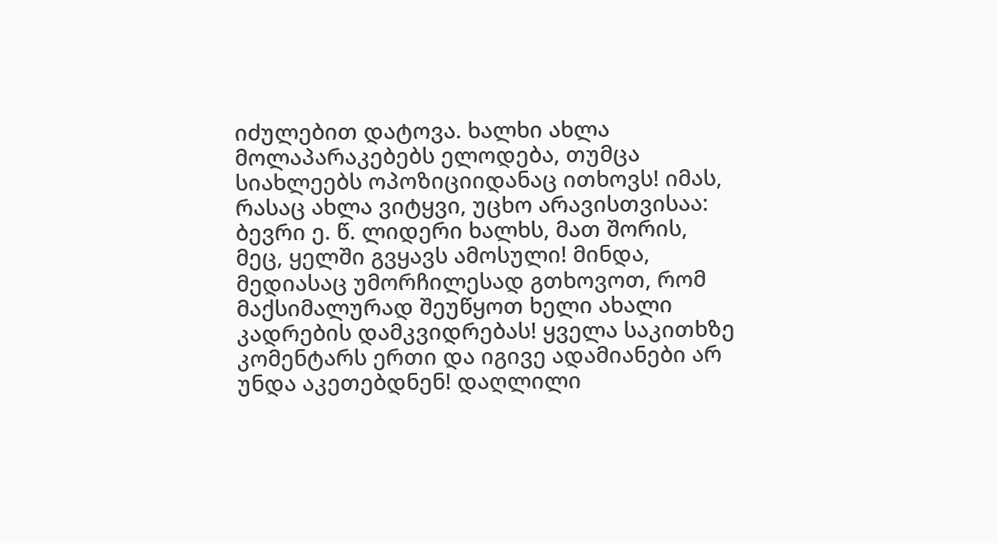იძულებით დატოვა. ხალხი ახლა მოლაპარაკებებს ელოდება, თუმცა სიახლეებს ოპოზიციიდანაც ითხოვს! იმას, რასაც ახლა ვიტყვი, უცხო არავისთვისაა: ბევრი ე. წ. ლიდერი ხალხს, მათ შორის, მეც, ყელში გვყავს ამოსული! მინდა, მედიასაც უმორჩილესად გთხოვოთ, რომ მაქსიმალურად შეუწყოთ ხელი ახალი კადრების დამკვიდრებას! ყველა საკითხზე კომენტარს ერთი და იგივე ადამიანები არ უნდა აკეთებდნენ! დაღლილი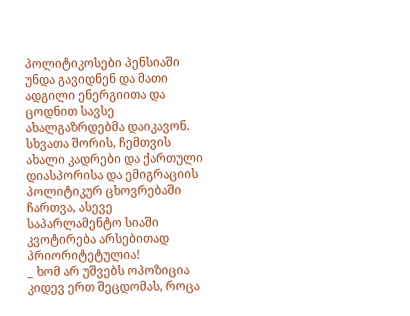პოლიტიკოსები პენსიაში უნდა გავიდნენ და მათი ადგილი ენერგიითა და ცოდნით სავსე ახალგაზრდებმა დაიკავონ. სხვათა შორის, ჩემთვის ახალი კადრები და ქართული დიასპორისა და ემიგრაციის პოლიტიკურ ცხოვრებაში ჩართვა, ასევე საპარლამენტო სიაში კვოტირება არსებითად პრიორიტეტულია!
_ ხომ არ უშვებს ოპოზიცია კიდევ ერთ შეცდომას, როცა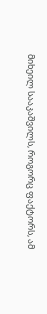მიხეილ სააკაშვილს, როგორც ფაქტორს, ამ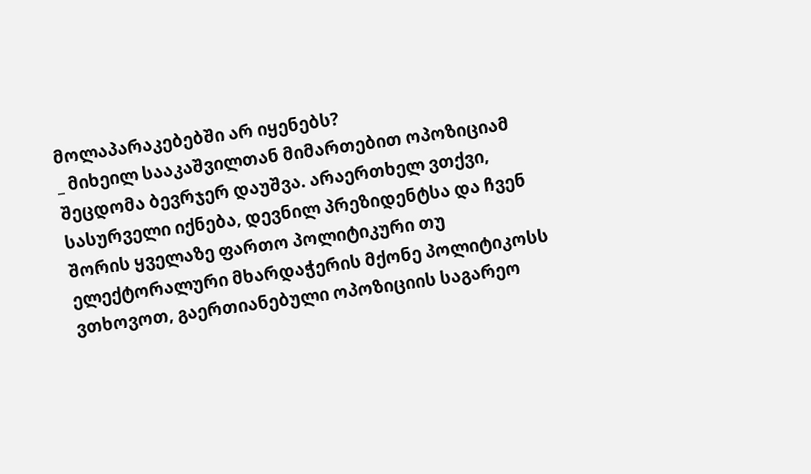მოლაპარაკებებში არ იყენებს?
_ მიხეილ სააკაშვილთან მიმართებით ოპოზიციამ შეცდომა ბევრჯერ დაუშვა. არაერთხელ ვთქვი, სასურველი იქნება, დევნილ პრეზიდენტსა და ჩვენ შორის ყველაზე ფართო პოლიტიკური თუ ელექტორალური მხარდაჭერის მქონე პოლიტიკოსს ვთხოვოთ, გაერთიანებული ოპოზიციის საგარეო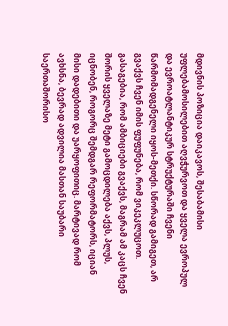მდივნის პოზიცია დაიკავოს, შესაბამისი უფლებამოსილებით აღვჭურვოთ და ყველა ევროპულ და ევროატლანტიკურ სტრუქტურაში ჩვენი წარმომადგენელი იყოს-მეთქი. სწორად გამიგეთ, არ გვაქვს ჩვენ იმის ფუფუნება, რომ ვიკეკლუცოთ. გასაგებია, რომ ამბიციები გვაქვს, მაგრამ ამ კაცს ჩვენ შორის ყველაზე მეტი გამოცდილება აქვს, პლუს, იცნობენ, როგორც შემდგარ რეფორმატორს, იციან მისი დადებითი და უარყოფითიც. მარტივად რომ ავხსნა, ბევრად ადვილია მასთან საუბარი საერთაშორისო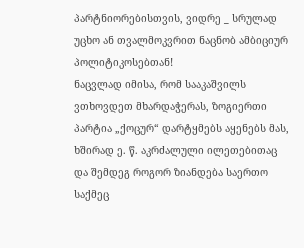პარტნიორებისთვის, ვიდრე _ სრულად უცხო ან თვალმოკვრით ნაცნობ ამბიციურ პოლიტიკოსებთან!
ნაცვლად იმისა, რომ სააკაშვილს ვთხოვდეთ მხარდაჭერას, ზოგიერთი პარტია „ქოცურ“ დარტყმებს აყენებს მას, ხშირად ე. წ. აკრძალული ილეთებითაც და შემდეგ როგორ ზიანდება საერთო საქმეც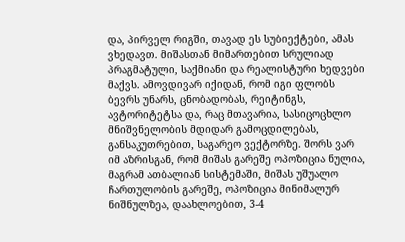და, პირველ რიგში, თავად ეს სუბიექტები, ამას ვხედავთ. მიშასთან მიმართებით სრულიად პრაგმატული, საქმიანი და რეალისტური ხედვები მაქვს. ამოვდივარ იქიდან, რომ იგი ფლობს ბევრს უნარს, ცნობადობას, რეიტინგს, ავტორიტეტსა და, რაც მთავარია, სასიცოცხლო მნიშვნელობის მდიდარ გამოცდილებას, განსაკუთრებით, საგარეო ვექტორზე. შორს ვარ იმ აზრისგან, რომ მიშას გარეშე ოპოზიცია ნულია, მაგრამ ათბალიან სისტემაში, მიშას უშუალო ჩართულობის გარეშე, ოპოზიცია მინიმალურ ნიშნულზეა, დაახლოებით, 3-4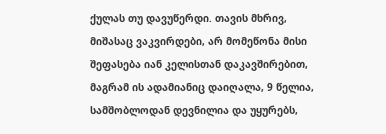ქულას თუ დავუწერდი. თავის მხრივ, მიშასაც ვაკვირდები, არ მომეწონა მისი შეფასება იან კელისთან დაკავშირებით, მაგრამ ის ადამიანიც დაიღალა, 9 წელია, სამშობლოდან დევნილია და უყურებს,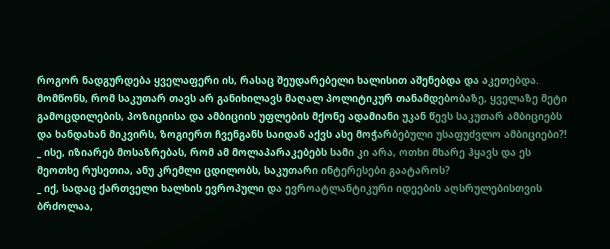როგორ ნადგურდება ყველაფერი ის, რასაც შეუდარებელი ხალისით აშენებდა და აკეთებდა. მომწონს, რომ საკუთარ თავს არ განიხილავს მაღალ პოლიტიკურ თანამდებობაზე, ყველაზე მეტი გამოცდილების, პოზიციისა და ამბიციის უფლების მქონე ადამიანი უკან წევს საკუთარ ამბიციებს და ხანდახან მიკვირს, ზოგიერთ ჩვენგანს საიდან აქვს ასე მოჭარბებული უსაფუძვლო ამბიციები?!
_ ისე, იზიარებ მოსაზრებას, რომ ამ მოლაპარაკებებს სამი კი არა, ოთხი მხარე ჰყავს და ეს მეოთხე რუსეთია, ანუ კრემლი ცდილობს, საკუთარი ინტერესები გაატაროს?
_ იქ, სადაც ქართველი ხალხის ევროპული და ევროატლანტიკური იდეების აღსრულებისთვის ბრძოლაა,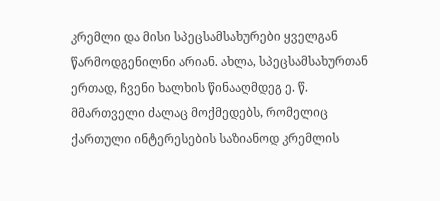კრემლი და მისი სპეცსამსახურები ყველგან წარმოდგენილნი არიან. ახლა, სპეცსამსახურთან ერთად, ჩვენი ხალხის წინააღმდეგ ე. წ. მმართველი ძალაც მოქმედებს, რომელიც ქართული ინტერესების საზიანოდ კრემლის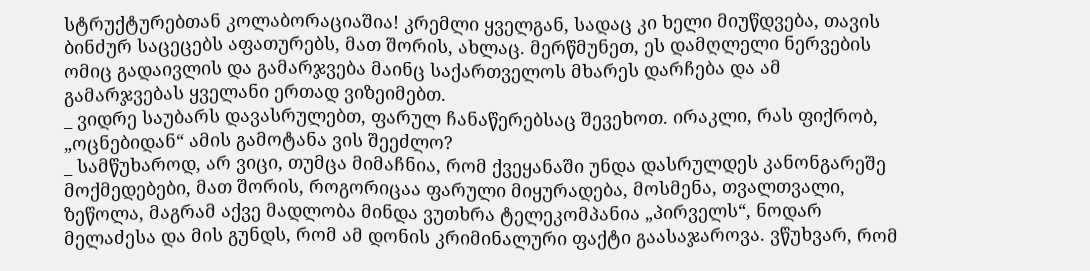სტრუქტურებთან კოლაბორაციაშია! კრემლი ყველგან, სადაც კი ხელი მიუწდვება, თავის ბინძურ საცეცებს აფათურებს, მათ შორის, ახლაც. მერწმუნეთ, ეს დამღლელი ნერვების ომიც გადაივლის და გამარჯვება მაინც საქართველოს მხარეს დარჩება და ამ გამარჯვებას ყველანი ერთად ვიზეიმებთ.
_ ვიდრე საუბარს დავასრულებთ, ფარულ ჩანაწერებსაც შევეხოთ. ირაკლი, რას ფიქრობ, „ოცნებიდან“ ამის გამოტანა ვის შეეძლო?
_ სამწუხაროდ, არ ვიცი, თუმცა მიმაჩნია, რომ ქვეყანაში უნდა დასრულდეს კანონგარეშე მოქმედებები, მათ შორის, როგორიცაა ფარული მიყურადება, მოსმენა, თვალთვალი, ზეწოლა, მაგრამ აქვე მადლობა მინდა ვუთხრა ტელეკომპანია „პირველს“, ნოდარ მელაძესა და მის გუნდს, რომ ამ დონის კრიმინალური ფაქტი გაასაჯაროვა. ვწუხვარ, რომ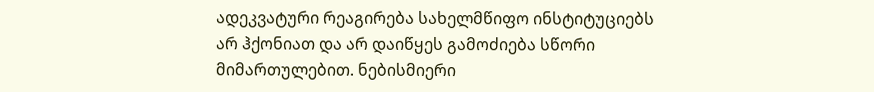ადეკვატური რეაგირება სახელმწიფო ინსტიტუციებს არ ჰქონიათ და არ დაიწყეს გამოძიება სწორი მიმართულებით. ნებისმიერი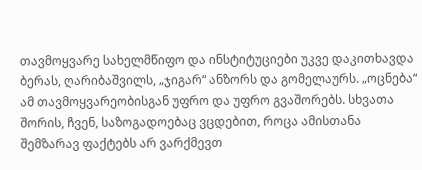თავმოყვარე სახელმწიფო და ინსტიტუციები უკვე დაკითხავდა ბერას, ღარიბაშვილს, „ჯიგარ“ ანზორს და გომელაურს. „ოცნება“ ამ თავმოყვარეობისგან უფრო და უფრო გვაშორებს. სხვათა შორის, ჩვენ, საზოგადოებაც ვცდებით, როცა ამისთანა შემზარავ ფაქტებს არ ვარქმევთ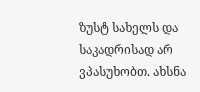ზუსტ სახელს და საკადრისად არ ვპასუხობთ. ახსნა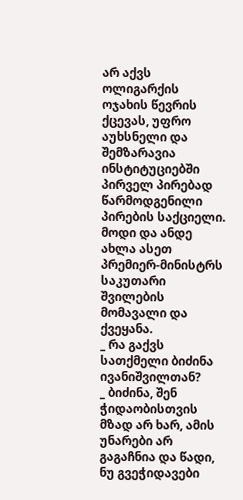არ აქვს ოლიგარქის ოჯახის წევრის ქცევას, უფრო აუხსნელი და შემზარავია ინსტიტუციებში პირველ პირებად წარმოდგენილი პირების საქციელი. მოდი და ანდე ახლა ასეთ პრემიერ-მინისტრს საკუთარი შვილების მომავალი და ქვეყანა.
_ რა გაქვს სათქმელი ბიძინა ივანიშვილთან?
_ ბიძინა, შენ ჭიდაობისთვის მზად არ ხარ, ამის უნარები არ გაგაჩნია და წადი, ნუ გვეჭიდავები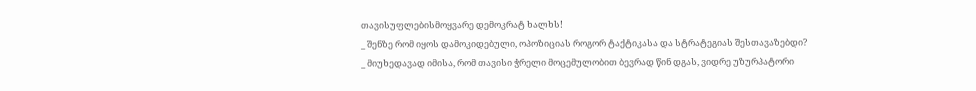თავისუფლებისმოყვარე დემოკრატ ხალხს!
_ შენზე რომ იყოს დამოკიდებული, ოპოზიციას როგორ ტაქტიკასა და სტრატეგიას შესთავაზებდი?
_ მიუხედავად იმისა, რომ თავისი ჭრელი მოცემულობით ბევრად წინ დგას, ვიდრე უზურპატორი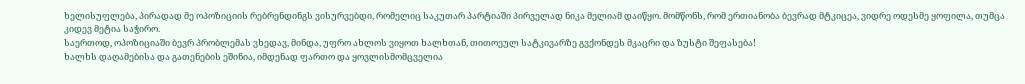ხელისუფლება, პირადად მე ოპოზიციის რებრენდინგს ვისურვებდი, რომელიც საკუთარ პარტიაში პირველად ნიკა მელიამ დაიწყო. მომწონს, რომ ერთიანობა ბევრად მტკიცეა, ვიდრე ოდესმე ყოფილა, თუმცა კიდევ მეტია საჭირო.
საერთოდ, ოპოზიციაში ბევრ პრობლემას ვხედავ, მინდა, უფრო ახლოს ვიყოთ ხალხთან, თითოეულ სატკივარზე გვქონდეს მკაცრი და ზუსტი შეფასება!
ხალხს დაღამებისა და გათენების ეშინია, იმდენად ფართო და ყოვლისმომცველია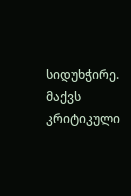სიდუხჭირე. მაქვს კრიტიკული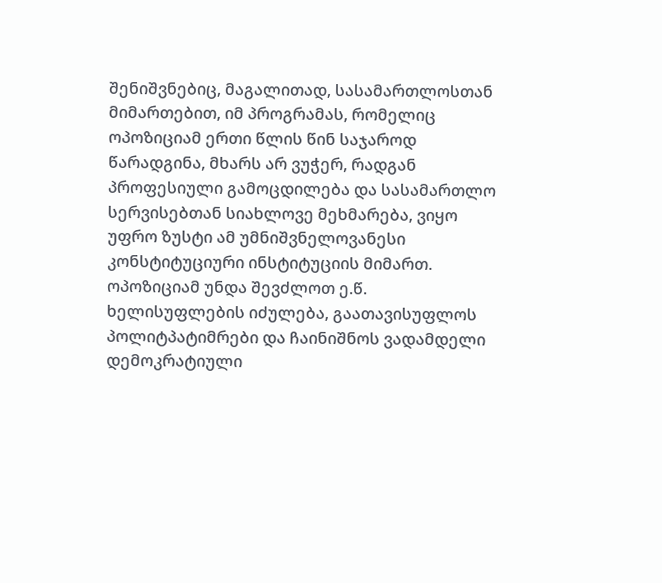შენიშვნებიც, მაგალითად, სასამართლოსთან მიმართებით, იმ პროგრამას, რომელიც ოპოზიციამ ერთი წლის წინ საჯაროდ წარადგინა, მხარს არ ვუჭერ, რადგან პროფესიული გამოცდილება და სასამართლო სერვისებთან სიახლოვე მეხმარება, ვიყო უფრო ზუსტი ამ უმნიშვნელოვანესი კონსტიტუციური ინსტიტუციის მიმართ.
ოპოზიციამ უნდა შევძლოთ ე.წ. ხელისუფლების იძულება, გაათავისუფლოს პოლიტპატიმრები და ჩაინიშნოს ვადამდელი დემოკრატიული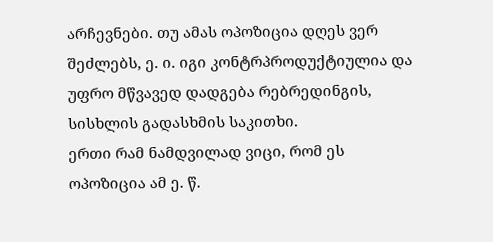არჩევნები. თუ ამას ოპოზიცია დღეს ვერ შეძლებს, ე. ი. იგი კონტრპროდუქტიულია და უფრო მწვავედ დადგება რებრედინგის, სისხლის გადასხმის საკითხი.
ერთი რამ ნამდვილად ვიცი, რომ ეს ოპოზიცია ამ ე. წ.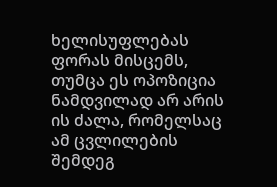ხელისუფლებას ფორას მისცემს, თუმცა ეს ოპოზიცია ნამდვილად არ არის ის ძალა, რომელსაც ამ ცვლილების შემდეგ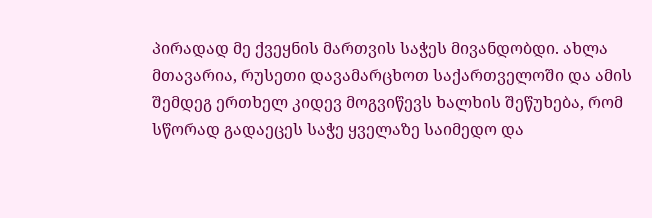პირადად მე ქვეყნის მართვის საჭეს მივანდობდი. ახლა მთავარია, რუსეთი დავამარცხოთ საქართველოში და ამის შემდეგ ერთხელ კიდევ მოგვიწევს ხალხის შეწუხება, რომ სწორად გადაეცეს საჭე ყველაზე საიმედო და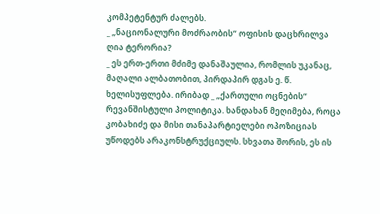კომპეტენტურ ძალებს.
_ „ნაციონალური მოძრაობის“ ოფისის დაცხრილვა ღია ტერორია?
_ ეს ერთ-ერთი მძიმე დანაშაულია, რომლის უკანაც, მაღალი ალბათობით, პირდაპირ დგას ე. წ. ხელისუფლება. ირიბად _ „ქართული ოცნების“ რევანშისტული პოლიტიკა. ხანდახან მეღიმება, როცა კობახიძე და მისი თანაპარტიელები ოპოზიციას უწოდებს არაკონსტრუქციულს. სხვათა შორის, ეს ის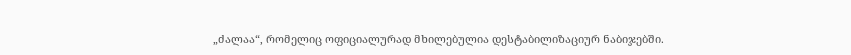„ძალაა“, რომელიც ოფიციალურად მხილებულია დესტაბილიზაციურ ნაბიჯებში.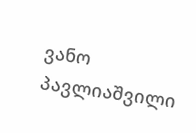ვანო პავლიაშვილი